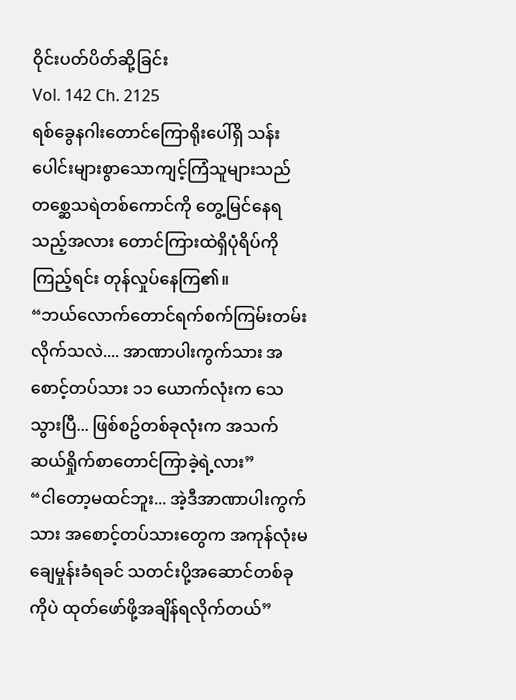ဝိုင်းပတ်ပိတ်ဆို့ခြင်း
Vol. 142 Ch. 2125
ရစ်ခွေနဂါးတောင်ကြောရိုးပေါ်ရှိ သန်းပေါင်းများစွာသောကျင့်ကြံသူများသည် တစ္ဆေသရဲတစ်ကောင်ကို တွေ့မြင်နေရသည့်အလား တောင်ကြားထဲရှိပုံရိပ်ကိုကြည့်ရင်း တုန်လှုပ်နေကြ၏။
“ဘယ်လောက်တောင်ရက်စက်ကြမ်းတမ်းလိုက်သလဲ.... အာဏာပါးကွက်သား အစောင့်တပ်သား ၁၁ ယောက်လုံးက သေသွားပြီ... ဖြစ်စဥ်တစ်ခုလုံးက အသက်ဆယ်ရှိုက်စာတောင်ကြာခဲ့ရဲ့လား”
“ငါတော့မထင်ဘူး... အဲ့ဒီအာဏာပါးကွက်သား အစောင့်တပ်သားတွေက အကုန်လုံးမချေမှုန်းခံရခင် သတင်းပို့အဆောင်တစ်ခုကိုပဲ ထုတ်ဖော်ဖို့အချိန်ရလိုက်တယ်”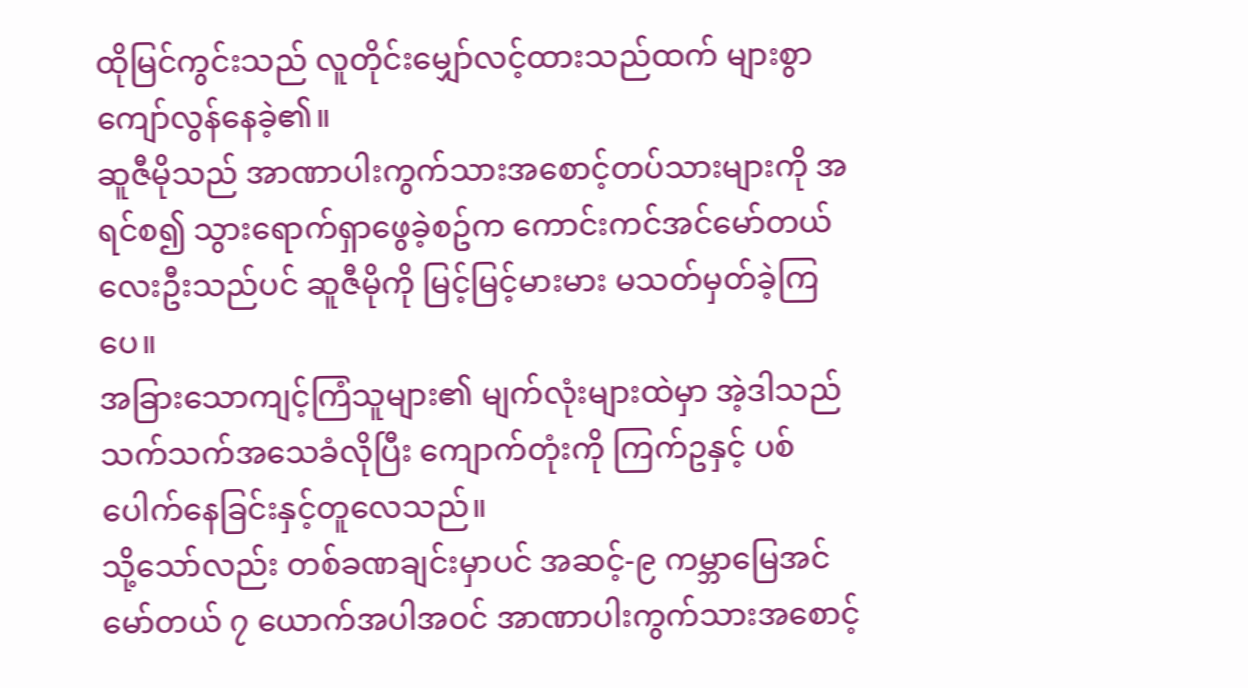ထိုမြင်ကွင်းသည် လူတိုင်းမျှော်လင့်ထားသည်ထက် များစွာကျော်လွန်နေခဲ့၏။
ဆူဇီမိုသည် အာဏာပါးကွက်သားအစောင့်တပ်သားများကို အရင်စ၍ သွားရောက်ရှာဖွေခဲ့စဥ်က ကောင်းကင်အင်မော်တယ်လေးဦးသည်ပင် ဆူဇီမိုကို မြင့်မြင့်မားမား မသတ်မှတ်ခဲ့ကြပေ။
အခြားသောကျင့်ကြံသူများ၏ မျက်လုံးများထဲမှာ အဲ့ဒါသည်သက်သက်အသေခံလိုပြီး ကျောက်တုံးကို ကြက်ဥနှင့် ပစ်ပေါက်နေခြင်းနှင့်တူလေသည်။
သို့သော်လည်း တစ်ခဏချင်းမှာပင် အဆင့်-၉ ကမ္ဘာမြေအင်မော်တယ် ၇ ယောက်အပါအဝင် အာဏာပါးကွက်သားအစောင့်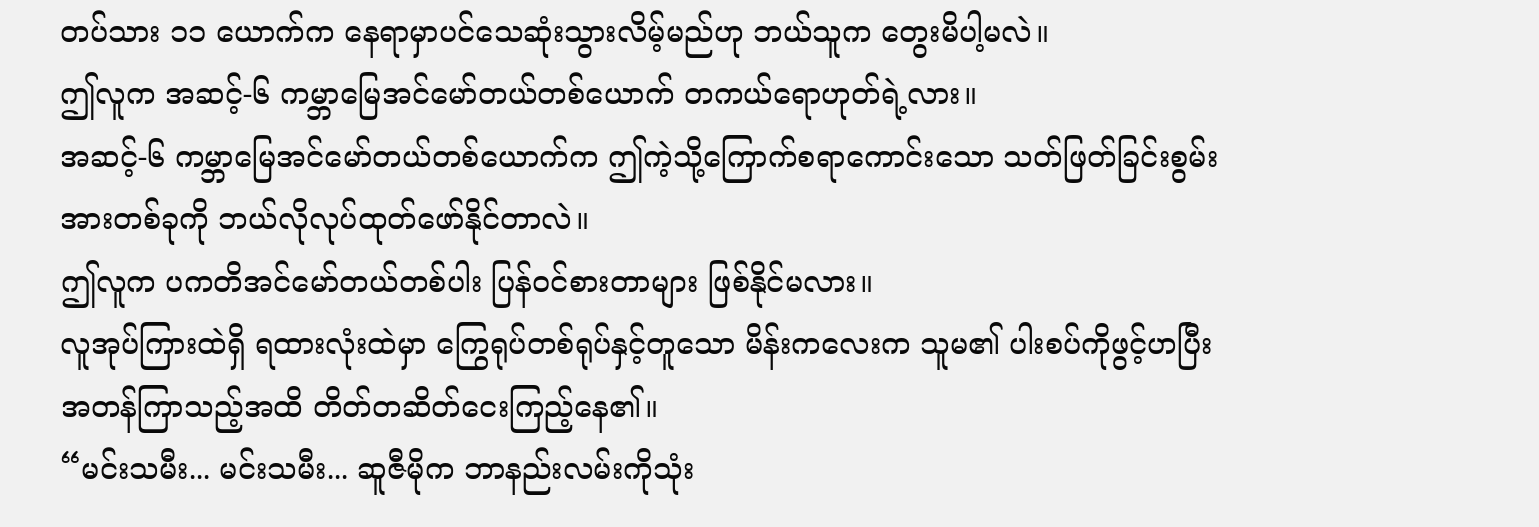တပ်သား ၁၁ ယောက်က နေရာမှာပင်သေဆုံးသွားလိမ့်မည်ဟု ဘယ်သူက တွေးမိပါ့မလဲ။
ဤလူက အဆင့်-၆ ကမ္ဘာမြေအင်မော်တယ်တစ်ယောက် တကယ်ရောဟုတ်ရဲ့လား။
အဆင့်-၆ ကမ္ဘာမြေအင်မော်တယ်တစ်ယောက်က ဤကဲ့သို့ကြောက်စရာကောင်းသော သတ်ဖြတ်ခြင်းစွမ်းအားတစ်ခုကို ဘယ်လိုလုပ်ထုတ်ဖော်နိုင်တာလဲ။
ဤလူက ပကတိအင်မော်တယ်တစ်ပါး ပြန်ဝင်စားတာများ ဖြစ်နိုင်မလား။
လူအုပ်ကြားထဲရှိ ရထားလုံးထဲမှာ ကြွေရုပ်တစ်ရုပ်နှင့်တူသော မိန်းကလေးက သူမ၏ ပါးစပ်ကိုဖွင့်ဟပြီး အတန်ကြာသည့်အထိ တိတ်တဆိတ်ငေးကြည့်နေ၏။
“မင်းသမီး... မင်းသမီး... ဆူဇီမိုက ဘာနည်းလမ်းကိုသုံး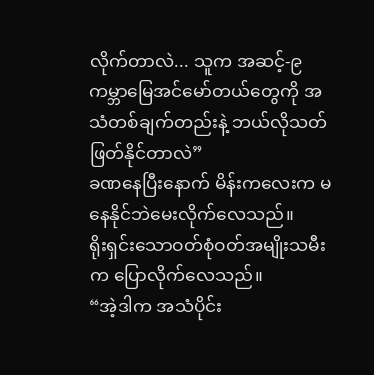လိုက်တာလဲ... သူက အဆင့်-၉ ကမ္ဘာမြေအင်မော်တယ်တွေကို အသံတစ်ချက်တည်းနဲ့ ဘယ်လိုသတ်ဖြတ်နိုင်တာလဲ”
ခဏနေပြီးနောက် မိန်းကလေးက မနေနိုင်ဘဲမေးလိုက်လေသည်။
ရိုးရှင်းသောဝတ်စုံဝတ်အမျိုးသမီးက ပြောလိုက်လေသည်။
“အဲ့ဒါက အသံပိုင်း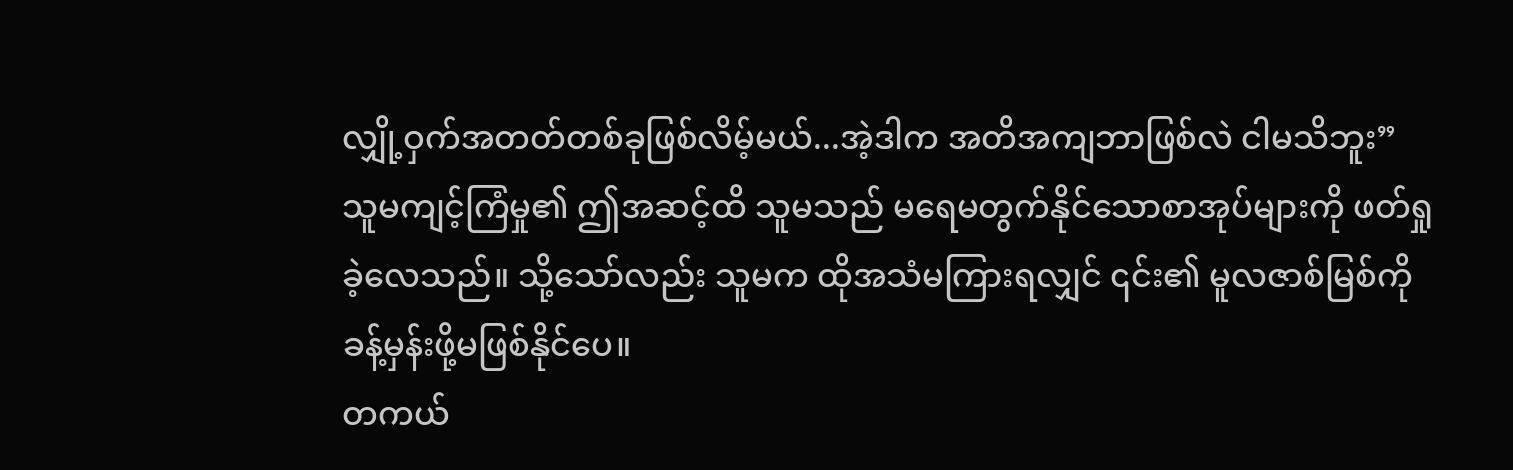လျှို့ဝှက်အတတ်တစ်ခုဖြစ်လိမ့်မယ်...အဲ့ဒါက အတိအကျဘာဖြစ်လဲ ငါမသိဘူး”
သူမကျင့်ကြံမှု၏ ဤအဆင့်ထိ သူမသည် မရေမတွက်နိုင်သောစာအုပ်များကို ဖတ်ရှုခဲ့လေသည်။ သို့သော်လည်း သူမက ထိုအသံမကြားရလျှင် ၎င်း၏ မူလဇာစ်မြစ်ကို ခန့်မှန်းဖို့မဖြစ်နိုင်ပေ။
တကယ်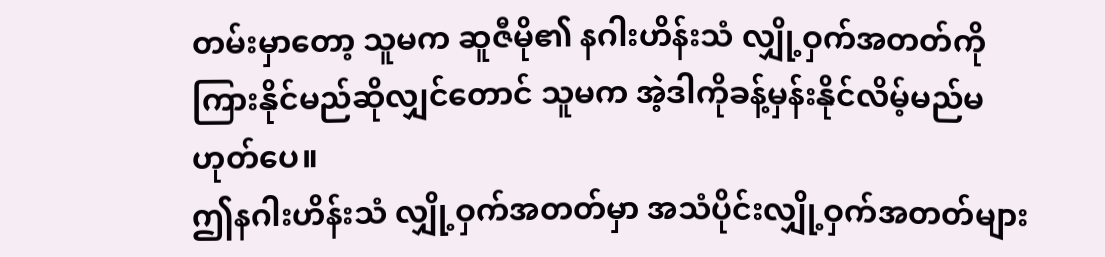တမ်းမှာတော့ သူမက ဆူဇီမို၏ နဂါးဟိန်းသံ လျှို့ဝှက်အတတ်ကို ကြားနိုင်မည်ဆိုလျှင်တောင် သူမက အဲ့ဒါကိုခန့်မှန်းနိုင်လိမ့်မည်မဟုတ်ပေ။
ဤနဂါးဟိန်းသံ လျှို့ဝှက်အတတ်မှာ အသံပိုင်းလျှို့ဝှက်အတတ်များ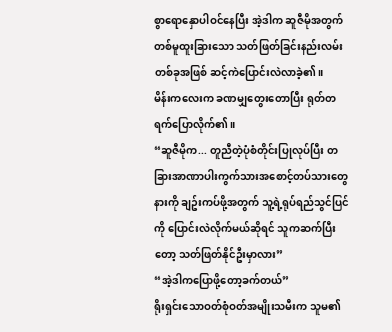စွာရောနှောပါဝင်နေပြီး အဲ့ဒါက ဆူဇီမိုအတွက် တစ်မူထူးခြားသော သတ်ဖြတ်ခြင်းနည်းလမ်းတစ်ခုအဖြစ် ဆင့်ကဲပြောင်းလဲလာခဲ့၏။
မိန်းကလေးက ခဏမျှတွေးတောပြီး ရုတ်တရက်ပြောလိုက်၏။
“ဆူဇီမိုက... တူညီတဲ့ပုံစံတိုင်းပြုလုပ်ပြီး တခြားအာဏာပါးကွက်သားအစောင့်တပ်သားတွေနားကို ချဥ်းကပ်ဖို့အတွက် သူ့ရဲ့ရုပ်ရည်သွင်ပြင်ကို ပြောင်းလဲလိုက်မယ်ဆိုရင် သူကဆက်ပြီးတော့ သတ်ဖြတ်နိုင်ဦးမှာလား”
“အဲ့ဒါကပြောဖို့တော့ခက်တယ်”
ရိုးရှင်းသောဝတ်စုံဝတ်အမျိုးသမီးက သူမ၏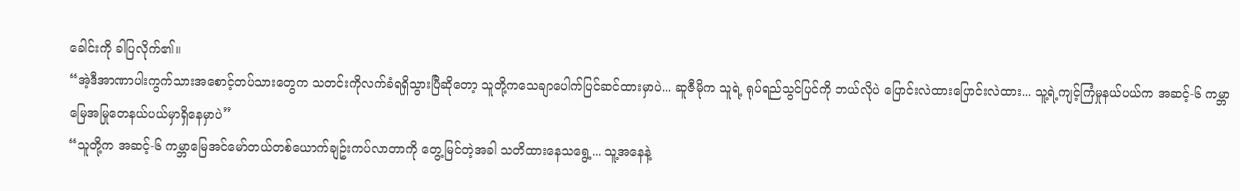ခေါင်းကို ခါပြလိုက်၏။
“အဲ့ဒီအာဏာပါးကွက်သားအစောင့်တပ်သားတွေက သတင်းကိုလက်ခံရရှိသွားပြီဆိုတော့ သူတို့ကသေချာပေါက်ပြင်ဆင်ထားမှာပဲ... ဆူဇီမိုက သူရဲ့ ရုပ်ရည်သွင်ပြင်ကို ဘယ်လိုပဲ ပြောင်းလဲထားပြောင်းလဲထား... သူ့ရဲ့ကျင့်ကြံမှုနယ်ပယ်က အဆင့်-၆ ကမ္ဘာမြေအမြုတေနယ်ပယ်မှာရှိနေမှာပဲ”
“သူတို့က အဆင့်-၆ ကမ္ဘာမြေအင်မော်တယ်တစ်ယောက်ချဥ်းကပ်လာတာကို တွေ့မြင်တဲ့အခါ သတိထားနေသရွေ့... သူ့အနေနဲ့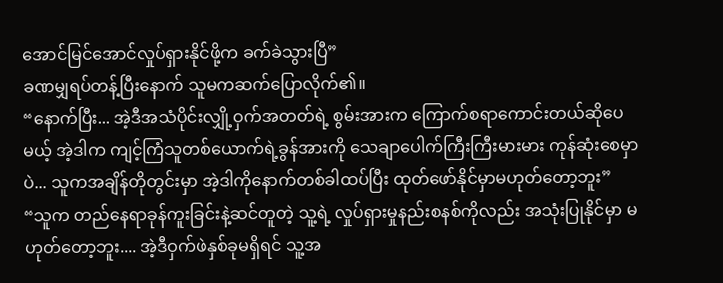အောင်မြင်အောင်လှုပ်ရှားနိုင်ဖို့က ခက်ခဲသွားပြီ”
ခဏမျှရပ်တန့်ပြီးနောက် သူမကဆက်ပြောလိုက်၏။
“နောက်ပြီး... အဲ့ဒီအသံပိုင်းလျှို့ဝှက်အတတ်ရဲ့ စွမ်းအားက ကြောက်စရာကောင်းတယ်ဆိုပေမယ့် အဲ့ဒါက ကျင့်ကြံသူတစ်ယောက်ရဲ့ခွန်အားကို သေချာပေါက်ကြီးကြီးမားမား ကုန်ဆုံးစေမှာပဲ... သူကအချိန်တိုတွင်းမှာ အဲ့ဒါကိုနောက်တစ်ခါထပ်ပြီး ထုတ်ဖော်နိုင်မှာမဟုတ်တော့ဘူး”
“သူက တည်နေရာခုန်ကူးခြင်းနဲ့ဆင်တူတဲ့ သူ့ရဲ့ လှုပ်ရှားမှုနည်းစနစ်ကိုလည်း အသုံးပြုနိုင်မှာ မဟုတ်တော့ဘူး.... အဲ့ဒီဝှက်ဖဲနှစ်ခုမရှိရင် သူ့အ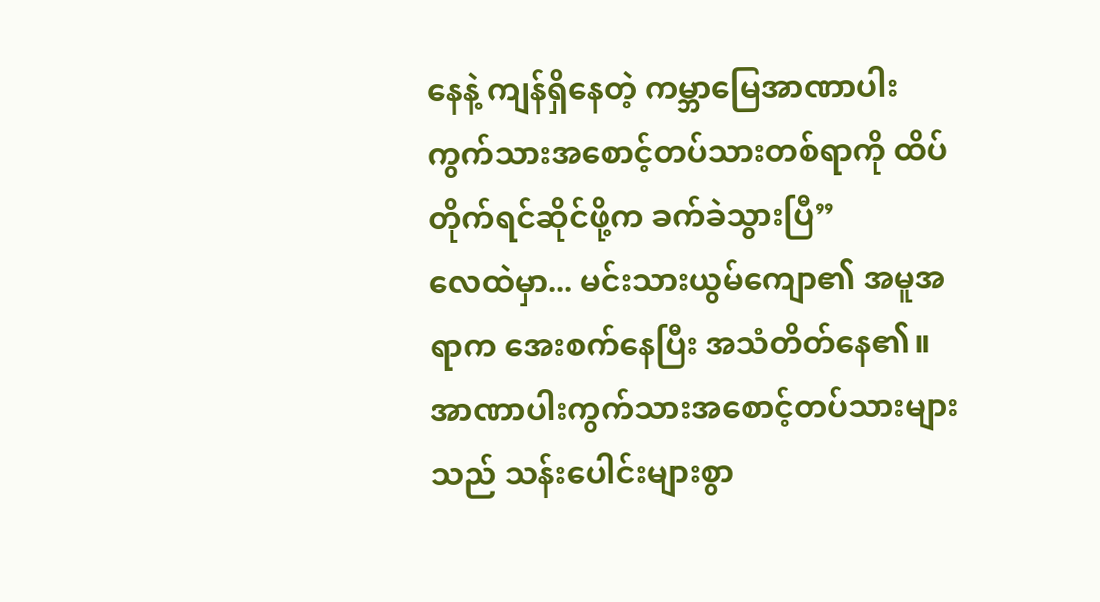နေနဲ့ ကျန်ရှိနေတဲ့ ကမ္ဘာမြေအာဏာပါးကွက်သားအစောင့်တပ်သားတစ်ရာကို ထိပ်တိုက်ရင်ဆိုင်ဖို့က ခက်ခဲသွားပြီ”
လေထဲမှာ... မင်းသားယွမ်ကျော၏ အမူအရာက အေးစက်နေပြီး အသံတိတ်နေ၏။ အာဏာပါးကွက်သားအစောင့်တပ်သားများသည် သန်းပေါင်းများစွာ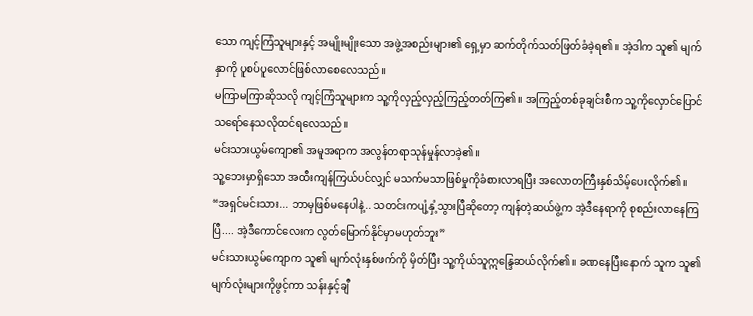သော ကျင့်ကြံသူများနှင့် အမျိုးမျိုးသော အဖွဲ့အစည်းများ၏ ရှေ့မှာ ဆက်တိုက်သတ်ဖြတ်ခံခဲ့ရ၏။ အဲ့ဒါက သူ၏ မျက်နှာကို ပူစပ်ပူလောင်ဖြစ်လာစေလေသည်။
မကြာမကြာဆိုသလို ကျင့်ကြံသူများက သူ့ကိုလှည့်လှည့်ကြည့်တတ်ကြ၏။ အကြည့်တစ်ခုချင်းစီက သူ့ကိုလှောင်ပြောင်သရော်နေသလိုထင်ရလေသည်။
မင်းသားယွမ်ကျော၏ အမူအရာက အလွန်တရာသုန်မှုန်လာခဲ့၏။
သူ့ဘေးမှာရှိသော အထီးကျန်ကြယ်ပင်လျှင် မသက်မသာဖြစ်မှုကိုခံစားလာရပြီး အလောတကြီးနှစ်သိမ့်ပေးလိုက်၏။
“အရှင်မင်းသား... ဘာမှဖြစ်မနေပါနဲ့.. သတင်းကပျံ့နှံ့သွားပြီဆိုတော့ ကျန်တဲ့ဆယ်ဖွဲ့က အဲ့ဒီနေရာကို စုစည်းလာနေကြပြီ.... အဲ့ဒီကောင်လေးက လွတ်မြောက်နိုင်မှာမဟုတ်ဘူး”
မင်းသားယွမ်ကျောက သူ၏ မျက်လုံးနှစ်ဖက်ကို မှိတ်ပြီး သူ့ကိုယ်သူဣန္ဒြေဆယ်လိုက်၏။ ခဏနေပြီးနောက် သူက သူ၏ မျက်လုံးများကိုဖွင့်ကာ သန်းနှင့်ချီ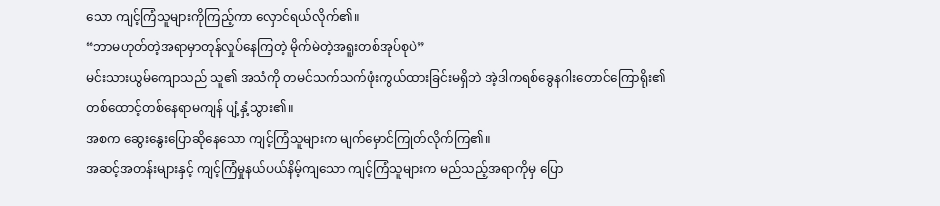သော ကျင့်ကြံသူများကိုကြည့်ကာ လှောင်ရယ်လိုက်၏။
“ဘာမဟုတ်တဲ့အရာမှာတုန်လှုပ်နေကြတဲ့ မိုက်မဲတဲ့အရူးတစ်အုပ်စုပဲ”
မင်းသားယွမ်ကျောသည် သူ၏ အသံကို တမင်သက်သက်ဖုံးကွယ်ထားခြင်းမရှိဘဲ အဲ့ဒါကရစ်ခွေနဂါးတောင်ကြောရိုး၏ တစ်ထောင့်တစ်နေရာမကျန် ပျံ့နှံ့သွား၏။
အစက ဆွေးနွေးပြောဆိုနေသော ကျင့်ကြံသူများက မျက်မှောင်ကြုတ်လိုက်ကြ၏။
အဆင့်အတန်းများနှင့် ကျင့်ကြံမှုနယ်ပယ်နိမ့်ကျသော ကျင့်ကြံသူများက မည်သည့်အရာကိုမှ ပြော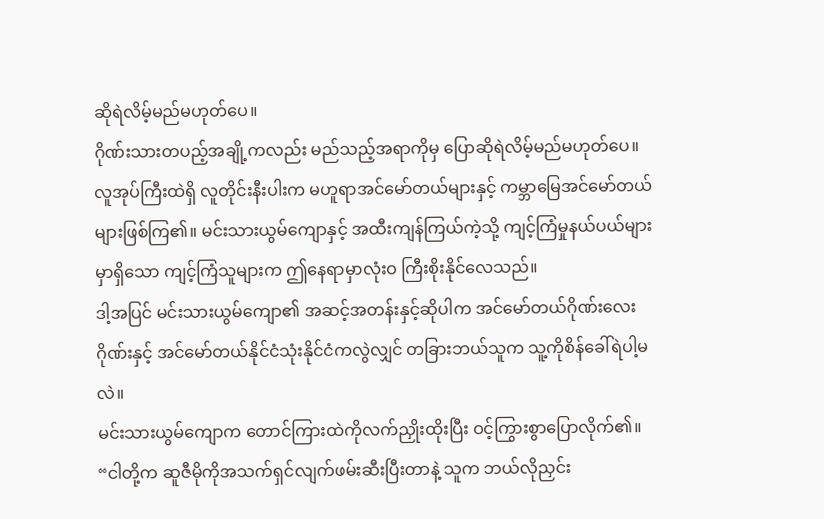ဆိုရဲလိမ့်မည်မဟုတ်ပေ။
ဂိုဏ်းသားတပည့်အချို့ကလည်း မည်သည့်အရာကိုမှ ပြောဆိုရဲလိမ့်မည်မဟုတ်ပေ။
လူအုပ်ကြီးထဲရှိ လူတိုင်းနီးပါးက မဟူရာအင်မော်တယ်များနှင့် ကမ္ဘာမြေအင်မော်တယ်များဖြစ်ကြ၏။ မင်းသားယွမ်ကျောနှင့် အထီးကျန်ကြယ်ကဲ့သို့ ကျင့်ကြံမှုနယ်ပယ်များမှာရှိသော ကျင့်ကြံသူများက ဤနေရာမှာလုံးဝ ကြီးစိုးနိုင်လေသည်။
ဒါ့အပြင် မင်းသားယွမ်ကျော၏ အဆင့်အတန်းနှင့်ဆိုပါက အင်မော်တယ်ဂိုဏ်းလေးဂိုဏ်းနှင့် အင်မော်တယ်နိုင်ငံသုံးနိုင်ငံကလွဲလျှင် တခြားဘယ်သူက သူ့ကိုစိန်ခေါ်ရဲပါ့မလဲ။
မင်းသားယွမ်ကျောက တောင်ကြားထဲကိုလက်ညှိုးထိုးပြီး ဝင့်ကြွားစွာပြောလိုက်၏။
“ငါတို့က ဆူဇီမိုကိုအသက်ရှင်လျက်ဖမ်းဆီးပြီးတာနဲ့ သူက ဘယ်လိုညှင်း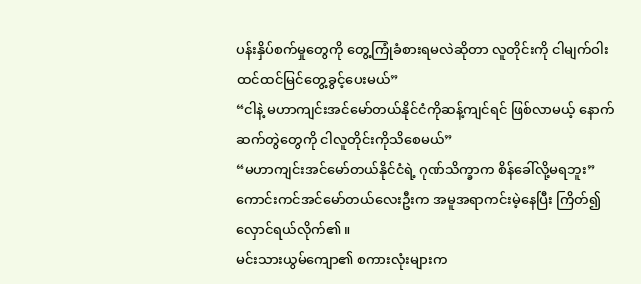ပန်းနှိပ်စက်မှုတွေကို တွေ့ကြုံခံစားရမလဲဆိုတာ လူတိုင်းကို ငါမျက်ဝါးထင်ထင်မြင်တွေ့ခွင့်ပေးမယ်”
“ငါနဲ့ မဟာကျင်းအင်မော်တယ်နိုင်ငံကိုဆန့်ကျင်ရင် ဖြစ်လာမယ့် နောက်ဆက်တွဲတွေကို ငါလူတိုင်းကိုသိစေမယ်”
“မဟာကျင်းအင်မော်တယ်နိုင်ငံရဲ့ ဂုဏ်သိက္ခာက စိန်ခေါ်လို့မရဘူး”
ကောင်းကင်အင်မော်တယ်လေးဦးက အမူအရာကင်းမဲ့နေပြီး ကြိတ်၍လှောင်ရယ်လိုက်၏။
မင်းသားယွမ်ကျော၏ စကားလုံးများက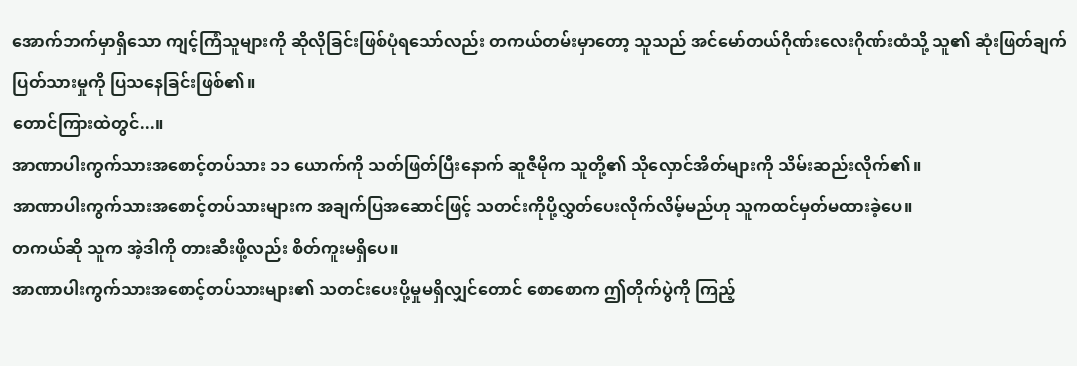အောက်ဘက်မှာရှိသော ကျင့်ကြံသူများကို ဆိုလိုခြင်းဖြစ်ပုံရသော်လည်း တကယ်တမ်းမှာတော့ သူသည် အင်မော်တယ်ဂိုဏ်းလေးဂိုဏ်းထံသို့ သူ၏ ဆုံးဖြတ်ချက်ပြတ်သားမှုကို ပြသနေခြင်းဖြစ်၏။
တောင်ကြားထဲတွင်...။
အာဏာပါးကွက်သားအစောင့်တပ်သား ၁၁ ယောက်ကို သတ်ဖြတ်ပြီးနောက် ဆူဇီမိုက သူတို့၏ သိုလှောင်အိတ်များကို သိမ်းဆည်းလိုက်၏။
အာဏာပါးကွက်သားအစောင့်တပ်သားများက အချက်ပြအဆောင်ဖြင့် သတင်းကိုပို့လွှတ်ပေးလိုက်လိမ့်မည်ဟု သူကထင်မှတ်မထားခဲ့ပေ။
တကယ်ဆို သူက အဲ့ဒါကို တားဆီးဖို့လည်း စိတ်ကူးမရှိပေ။
အာဏာပါးကွက်သားအစောင့်တပ်သားများ၏ သတင်းပေးပို့မှုမရှိလျှင်တောင် စောစောက ဤတိုက်ပွဲကို ကြည့်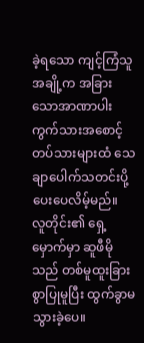ခဲ့ရသော ကျင့်ကြံသူအချို့က အခြားသောအာဏာပါးကွက်သားအစောင့်တပ်သားများထံ သေချာပေါက်သတင်းပို့ပေးပေလိမ့်မည်။
လူတိုင်း၏ ရှေ့မှောက်မှာ ဆူဖီမိုသည် တစ်မူထူးခြားစွာပြုမူပြီး ထွက်ခွာမသွားခဲ့ပေ။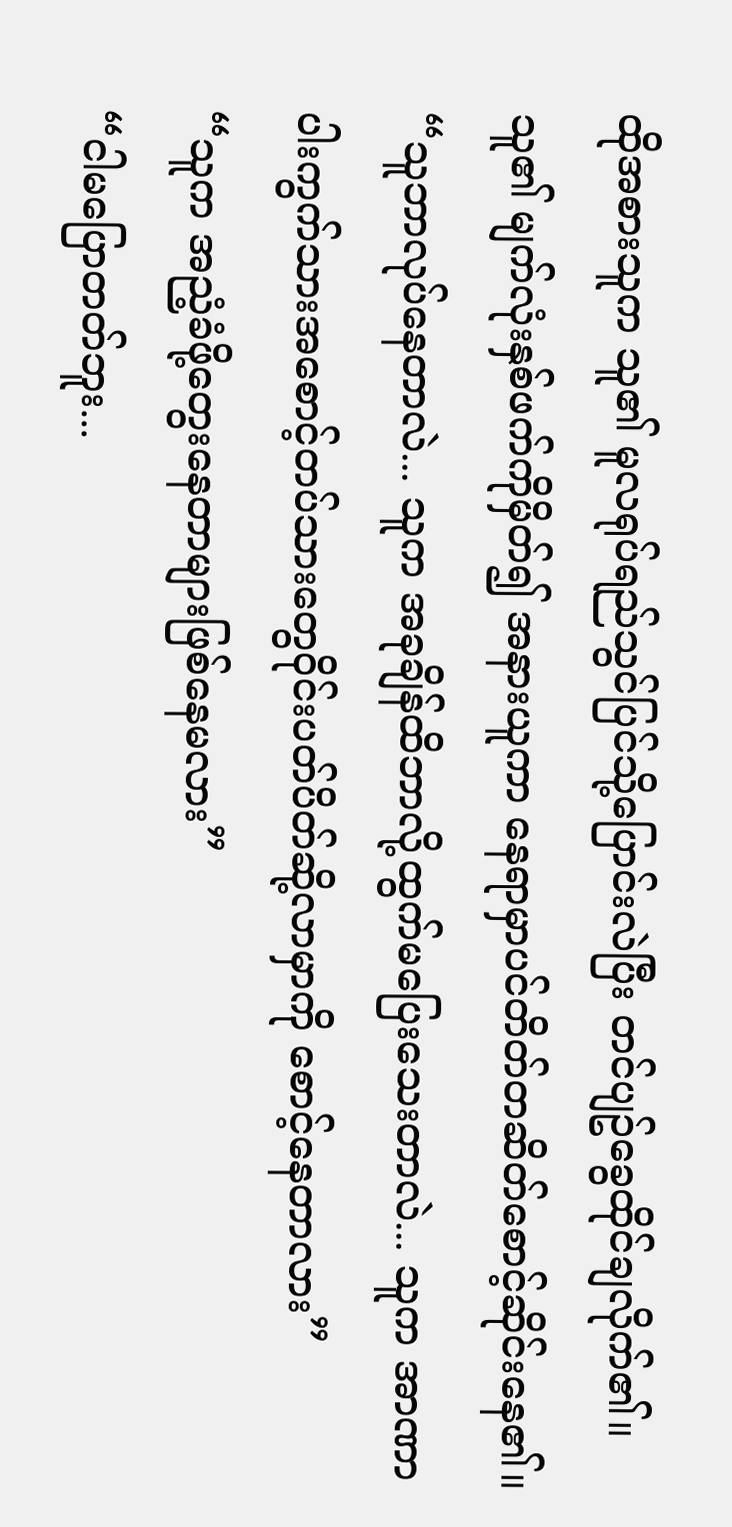ထိုအစားသူက သူ၏ မူလရုပ်ရည်သွင်ပြင်သို့ပြောင်းလဲပြီး တင်ပျဥ်ခွေထိုင်ချလိုက်၏။ သူ၏ မျက်လုံးနှစ်ဖက်ကိုမှိတ်၍ အနားယူကာ နေရာမှာပင်တိတ်တဆိတ်စောင့်ဆိုင်းနေ၏။
“သူဘာလုပ်နေတာလဲ... သူက အခုချိန်ထိဘာလို့ထွက်မပြေးသေးတာလဲ... သူက အာဏာပါးကွက်သားအစောင့်တပ်သားတွေဝိုင်းပတ်ပိတ်ဆို့လာမှာကို စောင့်နေတာလား”
“သူက အညံ့ခံဖို့တွေးနေတာများဖြစ်နေမလား”
“ငါမပြောတတ်ဘူး...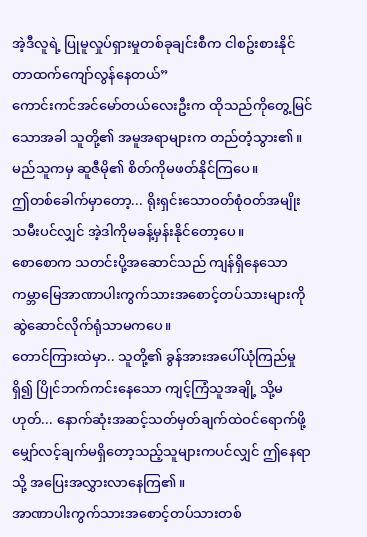အဲ့ဒီလူရဲ့ ပြုမူလှုပ်ရှားမှုတစ်ခုချင်းစီက ငါစဥ်းစားနိုင်တာထက်ကျော်လွန်နေတယ်”
ကောင်းကင်အင်မော်တယ်လေးဦးက ထိုသည်ကိုတွေ့မြင်သောအခါ သူတို့၏ အမူအရာများက တည်တံ့သွား၏။
မည်သူကမှ ဆူဇီမို၏ စိတ်ကိုမဖတ်နိုင်ကြပေ။
ဤတစ်ခေါက်မှာတော့... ရိုးရှင်းသောဝတ်စုံဝတ်အမျိုးသမီးပင်လျှင် အဲ့ဒါကိုမခန့်မှန်းနိုင်တော့ပေ။
စောစောက သတင်းပို့အဆောင်သည် ကျန်ရှိနေသော ကမ္ဘာမြေအာဏာပါးကွက်သားအစောင့်တပ်သားများကို ဆွဲဆောင်လိုက်ရုံသာမကပေ။
တောင်ကြားထဲမှာ.. သူတို့၏ ခွန်အားအပေါ်ယုံကြည်မှုရှိ၍ ပြိုင်ဘက်ကင်းနေသော ကျင့်ကြံသူအချို့ သို့မဟုတ်... နောက်ဆုံးအဆင့်သတ်မှတ်ချက်ထဲဝင်ရောက်ဖို့ မျှော်လင့်ချက်မရှိတော့သည့်သူများကပင်လျှင် ဤနေရာသို့ အပြေးအလွှားလာနေကြ၏။
အာဏာပါးကွက်သားအစောင့်တပ်သားတစ်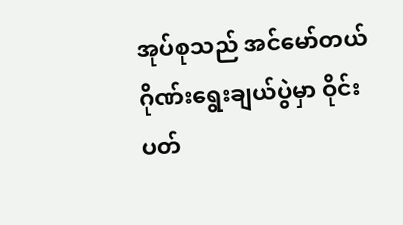အုပ်စုသည် အင်မော်တယ်ဂိုဏ်းရွေးချယ်ပွဲမှာ ဝိုင်းပတ်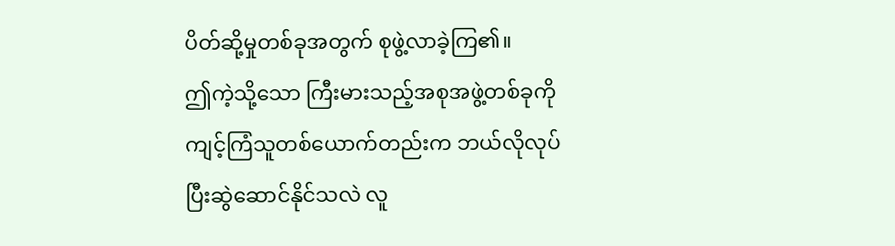ပိတ်ဆို့မှုတစ်ခုအတွက် စုဖွဲ့လာခဲ့ကြ၏။
ဤကဲ့သို့သော ကြီးမားသည့်အစုအဖွဲ့တစ်ခုကို ကျင့်ကြံသူတစ်ယောက်တည်းက ဘယ်လိုလုပ်ပြီးဆွဲဆောင်နိုင်သလဲ လူ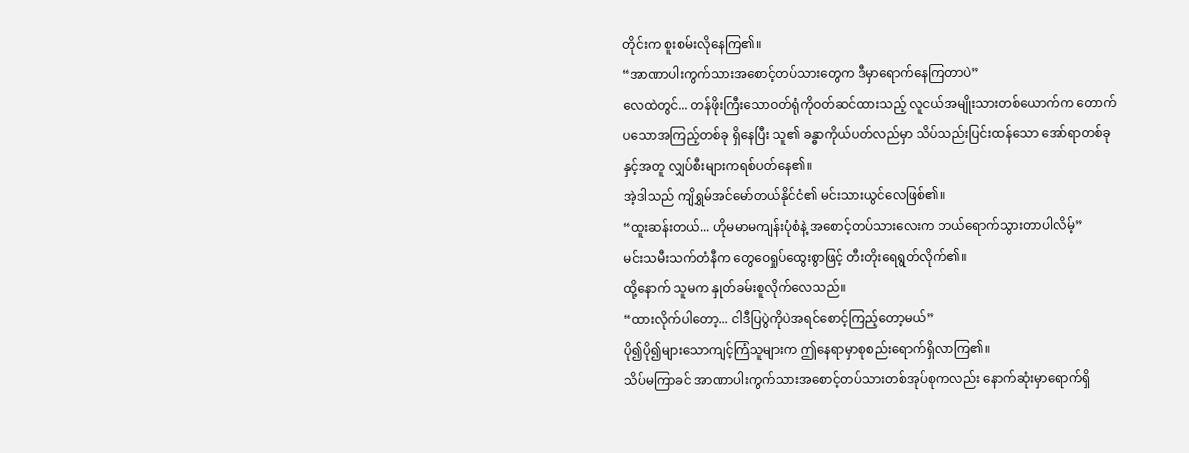တိုင်းက စူးစမ်းလိုနေကြ၏။
“အာဏာပါးကွက်သားအစောင့်တပ်သားတွေက ဒီမှာရောက်နေကြတာပဲ”
လေထဲတွင်... တန်ဖိုးကြီးသောဝတ်ရုံကိုဝတ်ဆင်ထားသည့် လူငယ်အမျိုးသားတစ်ယောက်က တောက်ပသောအကြည့်တစ်ခု ရှိနေပြီး သူ၏ ခန္ဓာကိုယ်ပတ်လည်မှာ သိပ်သည်းပြင်းထန်သော အော်ရာတစ်ခုနှင့်အတူ လျှပ်စီးများကရစ်ပတ်နေ၏။
အဲ့ဒါသည် ကျိရွှမ်အင်မော်တယ်နိုင်ငံ၏ မင်းသားယွင်လေဖြစ်၏။
“ထူးဆန်းတယ်... ဟိုမမာမကျန်းပုံစံနဲ့ အစောင့်တပ်သားလေးက ဘယ်ရောက်သွားတာပါလိမ့်”
မင်းသမီးသက်တံနီက တွေဝေရှုပ်ထွေးစွာဖြင့် တီးတိုးရေရွတ်လိုက်၏။
ထို့နောက် သူမက နှုတ်ခမ်းစူလိုက်လေသည်။
“ထားလိုက်ပါတော့... ငါဒီပြပွဲကိုပဲအရင်စောင့်ကြည့်တော့မယ်”
ပို၍ပို၍များသောကျင့်ကြံသူများက ဤနေရာမှာစုစည်းရောက်ရှိလာကြ၏။
သိပ်မကြာခင် အာဏာပါးကွက်သားအစောင့်တပ်သားတစ်အုပ်စုကလည်း နောက်ဆုံးမှာရောက်ရှိ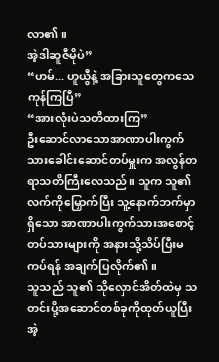လာ၏။
အဲ့ဒါဆူဇီမိုပဲ”
“ဟမ်... ဟူယွီနဲ့ အခြားသူတွေကသေကုန်ကြပြီ”
“အားလုံးပဲသတိထားကြ”
ဦးဆောင်လာသောအာဏာပါးကွက်သားခေါင်းဆောင်တပ်မှူးက အလွန်တရာသတိကြီးလေသည်။ သူက သူ၏လက်ကိုမြှောက်ပြီး သူ့နောက်ဘက်မှာရှိသော အာဏာပါးကွက်သားအစောင့်တပ်သားများကို အနားသို့သိပ်ပြီးမကပ်ရန် အချက်ပြလိုက်၏။
သူသည် သူ၏ သိုလှောင်အိတ်ထဲမှ သတင်းပို့အဆောင်တစ်ခုကိုထုတ်ယူပြီး အဲ့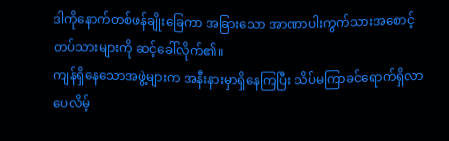ဒါကိုနောက်တစ်ဖန်ချိုးခြေကာ အခြားသော အာဏာပါးကွက်သားအစောင့်တပ်သားများကို ဆင့်ခေါ်လိုက်၏။
ကျန်ရှိနေသောအဖွဲ့များက အနီးနားမှာရှိနေကြပြီး သိပ်မကြာခင်ရောက်ရှိလာပေလိမ့်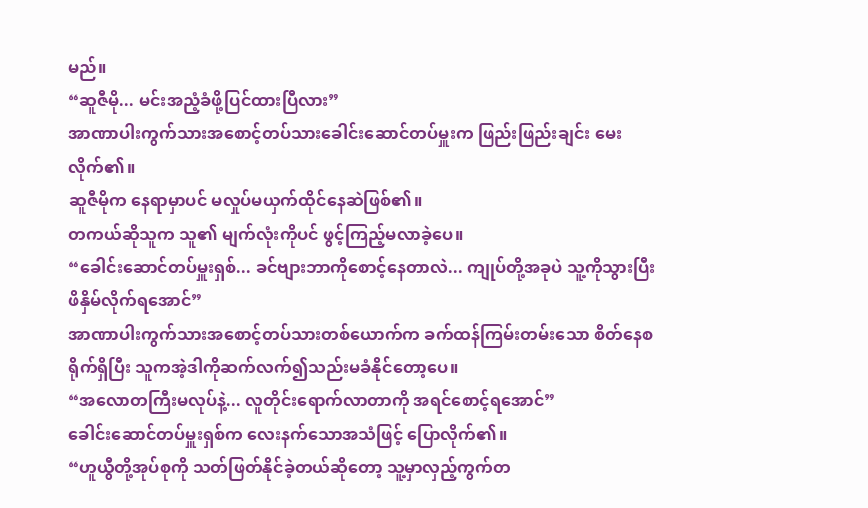မည်။
“ဆူဇီမို... မင်းအညံ့ခံဖို့ပြင်ထားပြီလား”
အာဏာပါးကွက်သားအစောင့်တပ်သားခေါင်းဆောင်တပ်မှူးက ဖြည်းဖြည်းချင်း မေးလိုက်၏။
ဆူဇီမိုက နေရာမှာပင် မလှုပ်မယှက်ထိုင်နေဆဲဖြစ်၏။
တကယ်ဆိုသူက သူ၏ မျက်လုံးကိုပင် ဖွင့်ကြည့်မလာခဲ့ပေ။
“ခေါင်းဆောင်တပ်မှူးရှစ်... ခင်ဗျားဘာကိုစောင့်နေတာလဲ... ကျုပ်တို့အခုပဲ သူ့ကိုသွားပြီးဖိနှိမ်လိုက်ရအောင်”
အာဏာပါးကွက်သားအစောင့်တပ်သားတစ်ယောက်က ခက်ထန်ကြမ်းတမ်းသော စိတ်နေစရိုက်ရှိပြီး သူကအဲ့ဒါကိုဆက်လက်၍သည်းမခံနိုင်တော့ပေ။
“အလောတကြီးမလုပ်နဲ့... လူတိုင်းရောက်လာတာကို အရင်စောင့်ရအောင်”
ခေါင်းဆောင်တပ်မှူးရှစ်က လေးနက်သောအသံဖြင့် ပြောလိုက်၏။
“ဟူယွီတို့အုပ်စုကို သတ်ဖြတ်နိုင်ခဲ့တယ်ဆိုတော့ သူ့မှာလှည့်ကွက်တ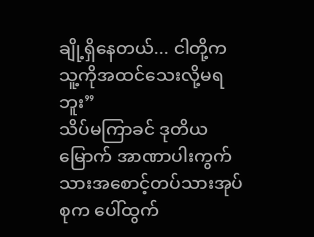ချို့ရှိနေတယ်... ငါတို့က သူ့ကိုအထင်သေးလို့မရဘူး”
သိပ်မကြာခင် ဒုတိယမြောက် အာဏာပါးကွက်သားအစောင့်တပ်သားအုပ်စုက ပေါ်ထွက်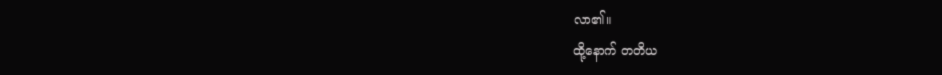လာ၏။
ထို့နောက် တတိယ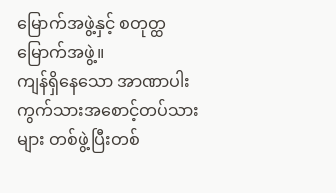မြောက်အဖွဲ့နှင့် စတုတ္ထမြောက်အဖွဲ့။
ကျန်ရှိနေသော အာဏာပါးကွက်သားအစောင့်တပ်သားများ တစ်ဖွဲ့ပြီးတစ်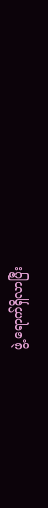ဖွဲ့ ရောက်ရှိလာပြီး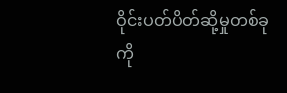ဝိုင်းပတ်ပိတ်ဆို့မှုတစ်ခုကို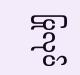ပြုလုပ်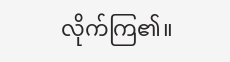လိုက်ကြ၏။